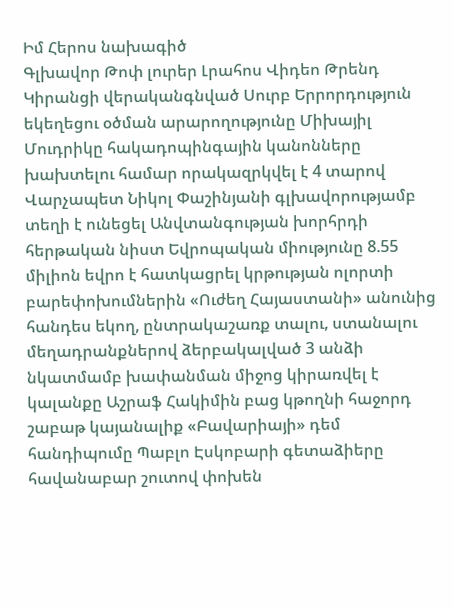Իմ Հերոս նախագիծ
Գլխավոր Թոփ լուրեր Լրահոս Վիդեո Թրենդ
Կիրանցի վերականգնված Սուրբ Երրորդություն եկեղեցու օծման արարողությունը Միխայիլ Մուդրիկը հակադոպինգային կանոնները խախտելու համար որակազրկվել է 4 տարով Վարչապետ Նիկոլ Փաշինյանի գլխավորությամբ տեղի է ունեցել Անվտանգության խորհրդի հերթական նիստ Եվրոպական միությունը 8.55 միլիոն եվրո է հատկացրել կրթության ոլորտի բարեփոխումներին «Ուժեղ Հայաստանի» անունից հանդես եկող, ընտրակաշառք տալու, ստանալու մեղադրանքներով ձերբակալված 3 անձի նկատմամբ խափանման միջոց կիրառվել է կալանքը Աշրաֆ Հակիմին բաց կթողնի հաջորդ շաբաթ կայանալիք «Բավարիայի» դեմ հանդիպումը Պաբլո Էսկոբարի գետաձիերը հավանաբար շուտով փոխեն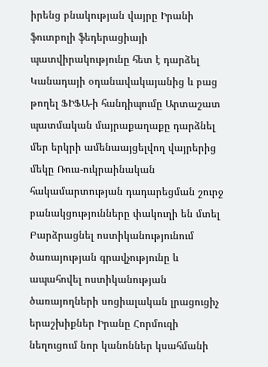իրենց բնակության վայրը Իրանի ֆուտբոլի ֆեդերացիայի պատվիրակությունը հետ է դարձել Կանադայի օդանավակայանից և բաց թողել ՖԻՖԱ-ի հանդիպումը Արտաշատ պատմական մայրաքաղաքը դարձնել մեր երկրի ամենաայցելվող վայրերից մեկը Ռուս-ուկրաինական հակամարտության դադարեցման շուրջ բանակցությունները փակուղի են մտել Բարձրացնել ոստիկանությունում ծառայության գրավչությունը և ապահովել ոստիկանության ծառայողների սոցիալական լրացուցիչ երաշխիքներ Իրանը Հորմուզի նեղուցում նոր կանոններ կսահմանի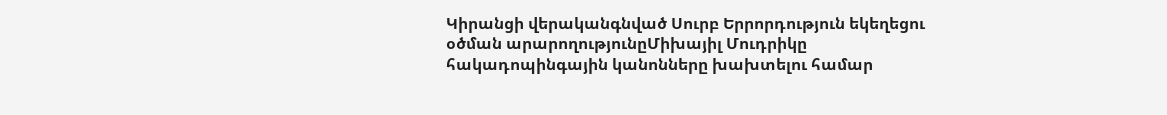Կիրանցի վերականգնված Սուրբ Երրորդություն եկեղեցու օծման արարողությունըՄիխայիլ Մուդրիկը հակադոպինգային կանոնները խախտելու համար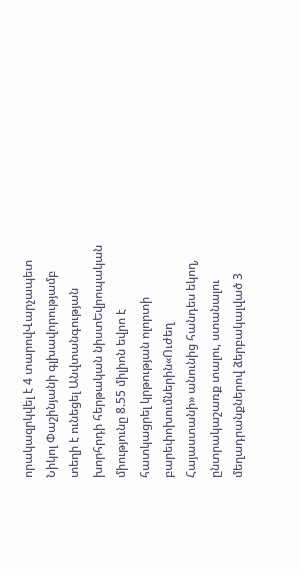որակազրկվել է 4 տարովՎարչապետ Նիկոլ Փաշինյանի գլխավորությամբ տեղի է ունեցել Անվտանգության խորհրդի հերթական նիստԵվրոպական միությունը 8.55 միլիոն եվրո է հատկացրել կրթության ոլորտի բարեփոխումներին«Ուժեղ Հայաստանի» անունից հանդես եկող, ընտրակաշառք տալու, ստանալու մեղադրանքներով ձերբակալված 3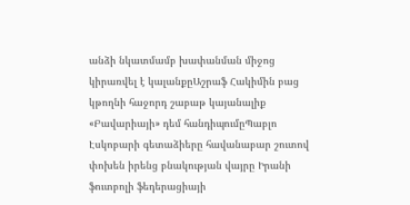անձի նկատմամբ խափանման միջոց կիրառվել է կալանքըԱշրաֆ Հակիմին բաց կթողնի հաջորդ շաբաթ կայանալիք «Բավարիայի» դեմ հանդիպումըՊաբլո Էսկոբարի գետաձիերը հավանաբար շուտով փոխեն իրենց բնակության վայրը Իրանի ֆուտբոլի ֆեդերացիայի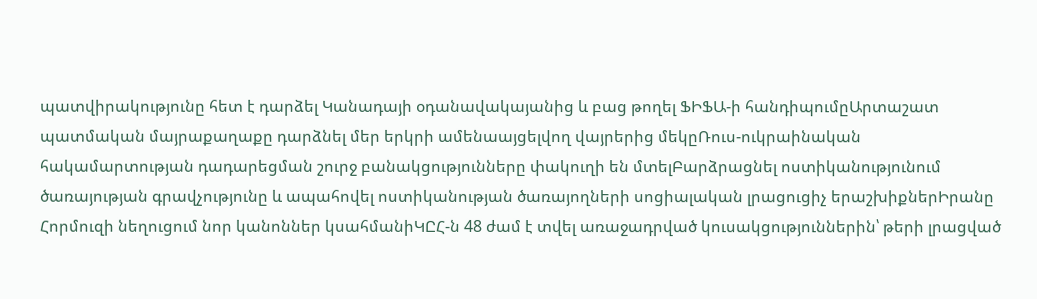պատվիրակությունը հետ է դարձել Կանադայի օդանավակայանից և բաց թողել ՖԻՖԱ-ի հանդիպումըԱրտաշատ պատմական մայրաքաղաքը դարձնել մեր երկրի ամենաայցելվող վայրերից մեկըՌուս-ուկրաինական հակամարտության դադարեցման շուրջ բանակցությունները փակուղի են մտելԲարձրացնել ոստիկանությունում ծառայության գրավչությունը և ապահովել ոստիկանության ծառայողների սոցիալական լրացուցիչ երաշխիքներԻրանը Հորմուզի նեղուցում նոր կանոններ կսահմանիԿԸՀ-ն 48 ժամ է տվել առաջադրված կուսակցություններին՝ թերի լրացված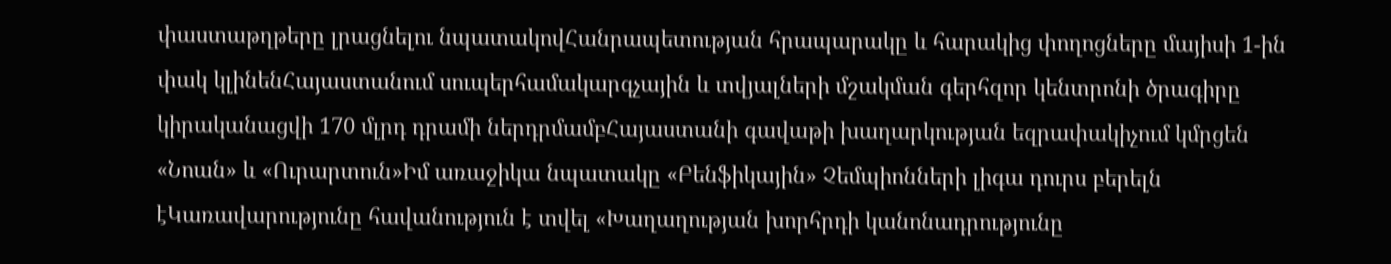փաստաթղթերը լրացնելու նպատակովՀանրապետության հրապարակը և հարակից փողոցները մայիսի 1-ին փակ կլինենՀայաստանում սուպերհամակարգչային և տվյալների մշակման գերհզոր կենտրոնի ծրագիրը կիրականացվի 170 մլրդ դրամի ներդրմամբՀայաստանի գավաթի խաղարկության եզրափակիչում կմրցեն «Նոան» և «Ուրարտուն»Իմ առաջիկա նպատակը «Բենֆիկային» Չեմպիոնների լիգա դուրս բերելն էԿառավարությունը հավանություն է տվել «Խաղաղության խորհրդի կանոնադրությունը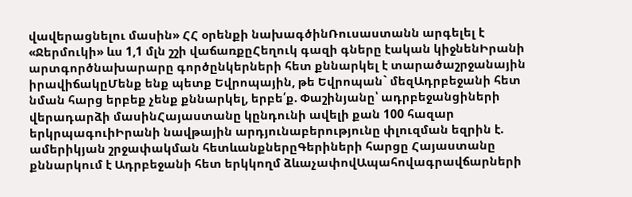վավերացնելու մասին» ՀՀ օրենքի նախագծինՌուսաստանն արգելել է «Ջերմուկի» ևս 1,1 մլն շշի վաճառքըՀեղուկ գազի գները էական կիջնենԻրանի արտգործնախարարը գործընկերների հետ քննարկել է տարածաշրջանային իրավիճակըՄենք ենք պետք Եվրոպային, թե Եվրոպան` մեզԱդրբեջանի հետ նման հարց երբեք չենք քննարկել, երբե՛ք. Փաշինյանը՝ ադրբեջանցիների վերադարձի մասինՀայաստանը կընդունի ավելի քան 100 հազար երկրպագուիԻրանի նավթային արդյունաբերությունը փլուզման եզրին է. ամերիկյան շրջափակման հետևանքներըԳերիների հարցը Հայաստանը քննարկում է Ադրբեջանի հետ երկկողմ ձևաչափովԱպահովագրավճարների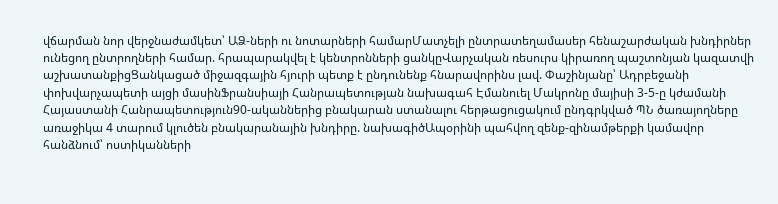վճարման նոր վերջնաժամկետ՝ ԱՁ-ների ու նոտարների համարՄատչելի ընտրատեղամասեր հենաշարժական խնդիրներ ունեցող ընտրողների համար. հրապարակվել է կենտրոնների ցանկըՎարչական ռեսուրս կիրառող պաշտոնյան կազատվի աշխատանքիցՑանկացած միջազգային հյուրի պետք է ընդունենք հնարավորինս լավ. Փաշինյանը՝ Ադրբեջանի փոխվարչապետի այցի մասինՖրանսիայի Հանրապետության նախագահ Էմանուել Մակրոնը մայիսի 3-5-ը կժամանի Հայաստանի Հանրապետություն90-ականներից բնակարան ստանալու հերթացուցակում ընդգրկված ՊՆ ծառայողները առաջիկա 4 տարում կլուծեն բնակարանային խնդիրը. նախագիծԱպօրինի պահվող զենք-զինամթերքի կամավոր հանձնում՝ ոստիկանների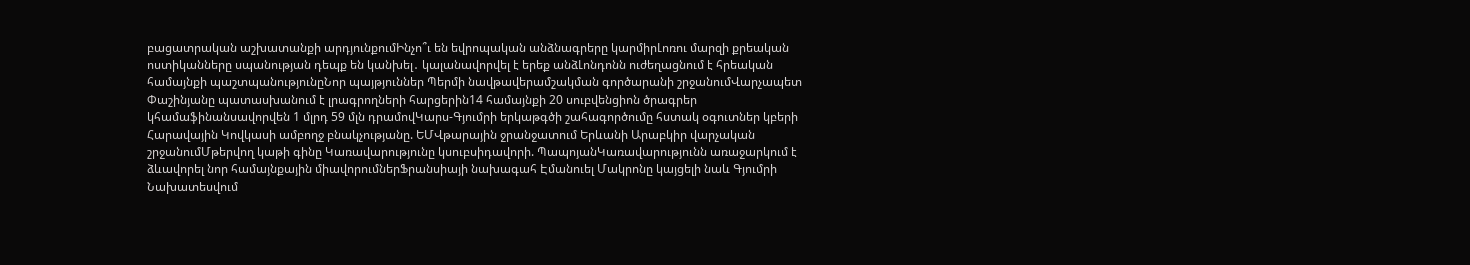բացատրական աշխատանքի արդյունքումԻնչո՞ւ են եվրոպական անձնագրերը կարմիրԼոռու մարզի քրեական ոստիկանները սպանության դեպք են կանխել․ կալանավորվել է երեք անձԼոնդոնն ուժեղացնում է հրեական համայնքի պաշտպանությունըՆոր պայթյուններ Պերմի նավթավերամշակման գործարանի շրջանումՎարչապետ Փաշինյանը պատասխանում է լրագրողների հարցերին14 համայնքի 20 սուբվենցիոն ծրագրեր կհամաֆինանսավորվեն 1 մլրդ 59 մլն դրամովԿարս-Գյումրի երկաթգծի շահագործումը հստակ օգուտներ կբերի Հարավային Կովկասի ամբողջ բնակչությանը. ԵՄՎթարային ջրանջատում Երևանի Արաբկիր վարչական շրջանումՄթերվող կաթի գինը Կառավարությունը կսուբսիդավորի. ՊապոյանԿառավարությունն առաջարկում է ձևավորել նոր համայնքային միավորումներՖրանսիայի նախագահ Էմանուել Մակրոնը կայցելի նաև Գյումրի Նախատեսվում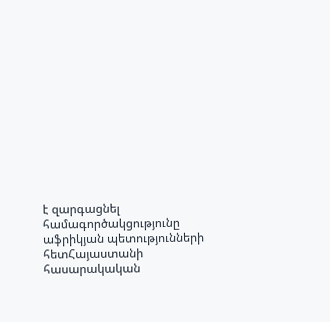է զարգացնել համագործակցությունը աֆրիկյան պետությունների հետՀայաստանի հասարակական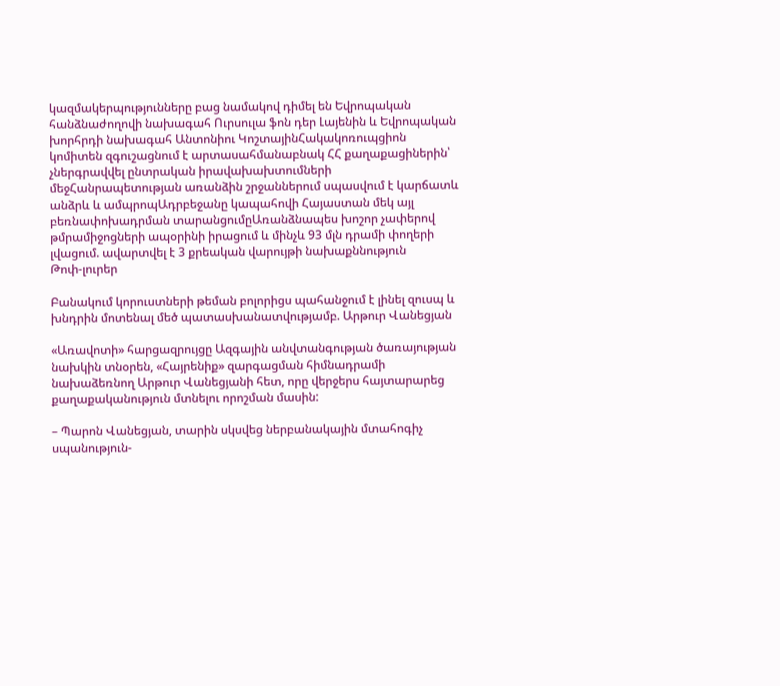կազմակերպությունները բաց նամակով դիմել են Եվրոպական հանձնաժողովի նախագահ Ուրսուլա ֆոն դեր Լայենին և Եվրոպական խորհրդի նախագահ Անտոնիու ԿոշտայինՀակակոռուպցիոն կոմիտեն զգուշացնում է արտասահմանաբնակ ՀՀ քաղաքացիներին՝ չներգրավվել ընտրական իրավախախտումների մեջՀանրապետության առանձին շրջաններում սպասվում է կարճատև անձրև և ամպրոպԱդրբեջանը կապահովի Հայաստան մեկ այլ բեռնափոխադրման տարանցումըԱռանձնապես խոշոր չափերով թմրամիջոցների ապօրինի իրացում և մինչև 93 մլն դրամի փողերի լվացում. ավարտվել է 3 քրեական վարույթի նախաքննություն
Թոփ-լուրեր

Բանակում կորուստների թեման բոլորիցս պահանջում է լինել զուսպ և խնդրին մոտենալ մեծ պատասխանատվությամբ. Արթուր Վանեցյան

«Առավոտի» հարցազրույցը Ազգային անվտանգության ծառայության նախկին տնօրեն, «Հայրենիք» զարգացման հիմնադրամի նախաձեռնող Արթուր Վանեցյանի հետ, որը վերջերս հայտարարեց քաղաքականություն մտնելու որոշման մասին:

– Պարոն Վանեցյան, տարին սկսվեց ներբանակային մտահոգիչ սպանություն-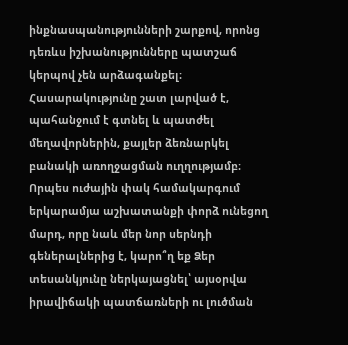ինքնասպանությունների շարքով, որոնց դեռևս իշխանությունները պատշաճ կերպով չեն արձագանքել։ Հասարակությունը շատ լարված է, պահանջում է գտնել և պատժել մեղավորներին, քայլեր ձեռնարկել բանակի առողջացման ուղղությամբ։ Որպես ուժային փակ համակարգում երկարամյա աշխատանքի փորձ ունեցող մարդ, որը նաև մեր նոր սերնդի գեներալներից է, կարո՞ղ եք Ձեր տեսանկյունը ներկայացնել՝ այսօրվա իրավիճակի պատճառների ու լուծման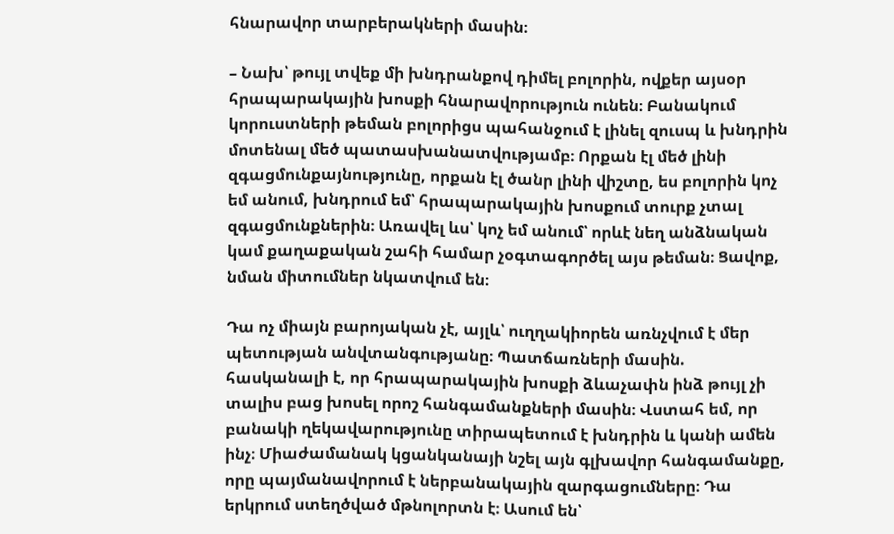հնարավոր տարբերակների մասին։

– Նախ՝ թույլ տվեք մի խնդրանքով դիմել բոլորին, ովքեր այսօր հրապարակային խոսքի հնարավորություն ունեն։ Բանակում կորուստների թեման բոլորիցս պահանջում է լինել զուսպ և խնդրին մոտենալ մեծ պատասխանատվությամբ։ Որքան էլ մեծ լինի զգացմունքայնությունը, որքան էլ ծանր լինի վիշտը, ես բոլորին կոչ եմ անում, խնդրում եմ՝ հրապարակային խոսքում տուրք չտալ զգացմունքներին։ Առավել ևս՝ կոչ եմ անում՝ որևէ նեղ անձնական կամ քաղաքական շահի համար չօգտագործել այս թեման։ Ցավոք, նման միտումներ նկատվում են։

Դա ոչ միայն բարոյական չէ, այլև՝ ուղղակիորեն առնչվում է մեր պետության անվտանգությանը։ Պատճառների մասին. հասկանալի է, որ հրապարակային խոսքի ձևաչափն ինձ թույլ չի տալիս բաց խոսել որոշ հանգամանքների մասին։ Վստահ եմ, որ բանակի ղեկավարությունը տիրապետում է խնդրին և կանի ամեն ինչ։ Միաժամանակ կցանկանայի նշել այն գլխավոր հանգամանքը, որը պայմանավորում է ներբանակային զարգացումները։ Դա երկրում ստեղծված մթնոլորտն է։ Ասում են՝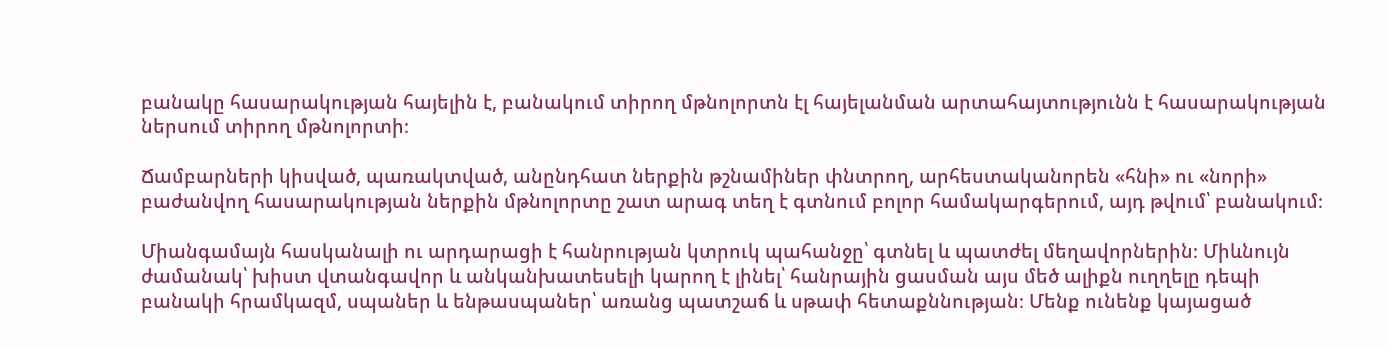բանակը հասարակության հայելին է, բանակում տիրող մթնոլորտն էլ հայելանման արտահայտությունն է հասարակության ներսում տիրող մթնոլորտի։

Ճամբարների կիսված, պառակտված, անընդհատ ներքին թշնամիներ փնտրող, արհեստականորեն «հնի» ու «նորի» բաժանվող հասարակության ներքին մթնոլորտը շատ արագ տեղ է գտնում բոլոր համակարգերում, այդ թվում՝ բանակում։

Միանգամայն հասկանալի ու արդարացի է հանրության կտրուկ պահանջը՝ գտնել և պատժել մեղավորներին։ Միևնույն ժամանակ՝ խիստ վտանգավոր և անկանխատեսելի կարող է լինել՝ հանրային ցասման այս մեծ ալիքն ուղղելը դեպի բանակի հրամկազմ, սպաներ և ենթասպաներ՝ առանց պատշաճ և սթափ հետաքննության։ Մենք ունենք կայացած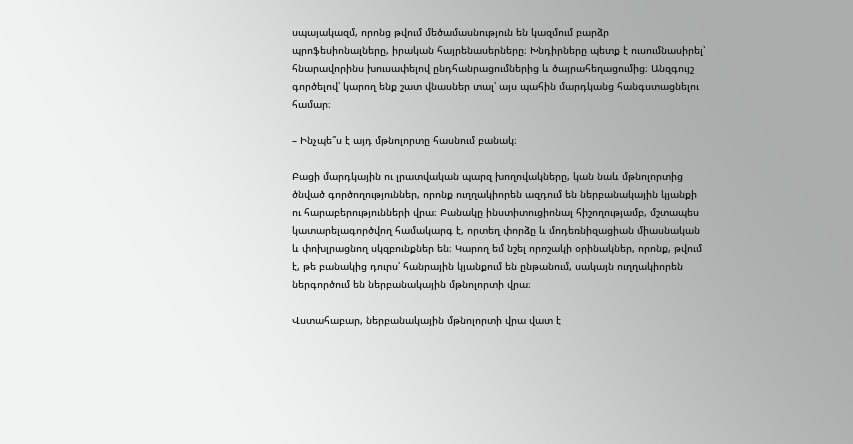սպայակազմ, որոնց թվում մեծամասնություն են կազմում բարձր պրոֆեսիոնալները, իրական հայրենասերները։ Խնդիրները պետք է ուսումնասիրել՝ հնարավորինս խուսափելով ընդհանրացումներից և ծայրահեղացումից։ Անզգույշ գործելով՝ կարող ենք շատ վնասներ տալ՝ այս պահին մարդկանց հանգստացնելու համար։

– Ինչպե՞ս է այդ մթնոլորտը հասնում բանակ։

Բացի մարդկային ու լրատվական պարզ խողովակները, կան նաև մթնոլորտից ծնված գործողություններ, որոնք ուղղակիորեն ազդում են ներբանակային կյանքի ու հարաբերությունների վրա։ Բանակը ինստիտուցիոնալ հիշողությամբ, մշտապես կատարելագործվող համակարգ է, որտեղ փորձը և մոդեռնիզացիան միասնական և փոխլրացնող սկզբունքներ են։ Կարող եմ նշել որոշակի օրինակներ, որոնք, թվում է, թե բանակից դուրս՝ հանրային կյանքում են ընթանում, սակայն ուղղակիորեն ներգործում են ներբանակային մթնոլորտի վրա։

Վստահաբար, ներբանակային մթնոլորտի վրա վատ է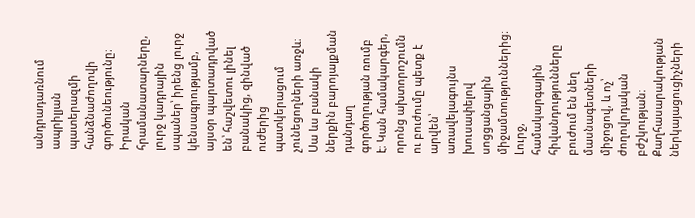անդրադառնում ապրիլյան պատերազմի հանձնաժողովի գործունեությունը։ Իրական հրամանատարները, լուրջ կադրային սպաներ՝ իրենց լուրջ կենսագրությամբ, այսօր պարտադրված են՝ հաշվետու լինել բանակից, զինված ուժերից պատկերացում չունեցողների առջև։ Սա ևս բանակի ներքին բարոյալքման դանդաղ գործողության ռումբ է։ Կան համակարգեր, որոնց ախտորոշումն ու բուժումը պետք է արվեն՝ առավելագույնս խուսափելով սոցցանցային միջամտություններից։ Լուրջ, համակարգային հիվանդությունները բուժում են նեղ մասնագետների միջոցով, և ոչ՝ ժողովրդական բժշկության։ Քաղհասարակության ներկայացուցիչների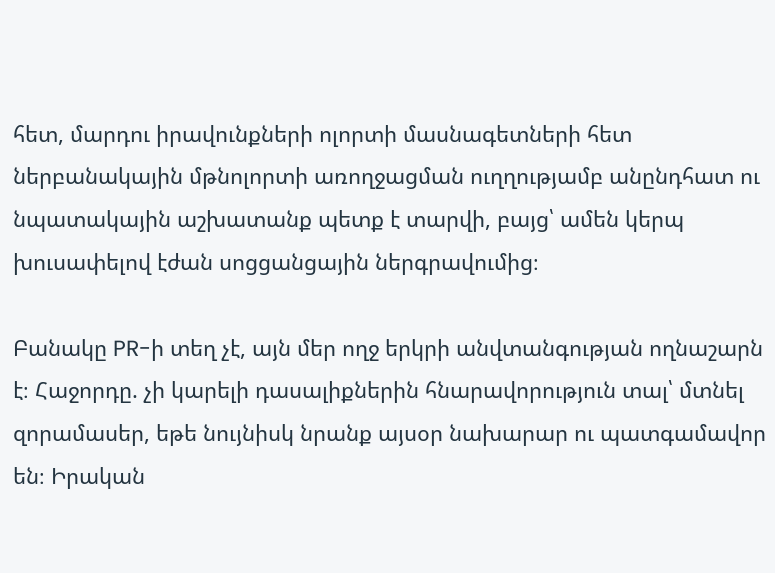հետ, մարդու իրավունքների ոլորտի մասնագետների հետ ներբանակային մթնոլորտի առողջացման ուղղությամբ անընդհատ ու նպատակային աշխատանք պետք է տարվի, բայց՝ ամեն կերպ խուսափելով էժան սոցցանցային ներգրավումից։

Բանակը PR-ի տեղ չէ, այն մեր ողջ երկրի անվտանգության ողնաշարն է։ Հաջորդը. չի կարելի դասալիքներին հնարավորություն տալ՝ մտնել զորամասեր, եթե նույնիսկ նրանք այսօր նախարար ու պատգամավոր են։ Իրական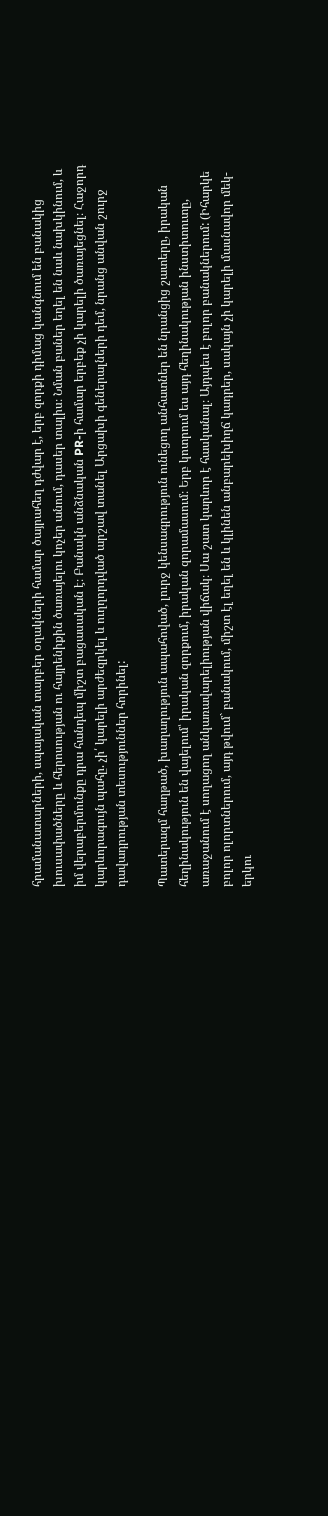հրամանատարների, սպայական տարբեր օղակների համար ծայրահեղ դժվար է, երբ զորքի դիմաց կանգնում են բանակից խուսափածները և հերոսության ու հայրենիքին ծառայելու կոչեր անում, դասեր տալիս։ Նման բաներ եղել են նաև նախկինում, և իմ վերաբերմունքը դրա հանդեպ միշտ բացասական է։ Բանակն անձնական PR-ի համար երբեք չի կարելի ծառայեցնել։ Հաջորդ կարևորագույն պահը. չի՛ կարելի արժեզրկել և ուղղորդված արշավ տանել Արցախի գեներալների դեմ, նրանց անվան շուրջ դավադրության տեսություններ հորինել:

Պատերազմ հաղթած, խաղաղություն ապահոված, լուրջ կենսագրություն ունեցող անհատներ են նրանցից շատերը, իրական հեղինակություն են վայելում՝ իրական զորքում, իրական զորամասում։ Երբ կոտրում ես այդ հեղինակության ինստիտուտը, առաջանում է սողացող անկառավարելիության վիճակ։ Սա շատ կարևոր է հասկանալ։ Այդպես է բոլոր բանակներում: (Իհարկե բոլոր ոլորտներում, այդ թվում` բանակում, միշտ էլ եղել են և կլինեն անբարեխիղճ կադրեր, սակայն չի կարելի մասնավոր մեկ-երկու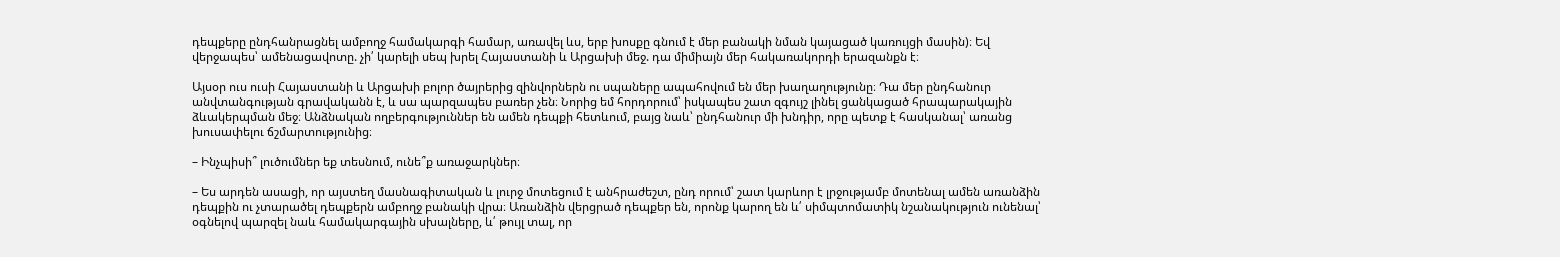դեպքերը ընդհանրացնել ամբողջ համակարգի համար, առավել ևս, երբ խոսքը գնում է մեր բանակի նման կայացած կառույցի մասին)։ Եվ վերջապես՝ ամենացավոտը. չի՛ կարելի սեպ խրել Հայաստանի և Արցախի մեջ. դա միմիայն մեր հակառակորդի երազանքն է։

Այսօր ուս ուսի Հայաստանի և Արցախի բոլոր ծայրերից զինվորներն ու սպաները ապահովում են մեր խաղաղությունը։ Դա մեր ընդհանուր անվտանգության գրավականն է, և սա պարզապես բառեր չեն։ Նորից եմ հորդորում՝ իսկապես շատ զգույշ լինել ցանկացած հրապարակային ձևակերպման մեջ։ Անձնական ողբերգություններ են ամեն դեպքի հետևում, բայց նաև՝ ընդհանուր մի խնդիր, որը պետք է հասկանալ՝ առանց խուսափելու ճշմարտությունից։

– Ինչպիսի՞ լուծումներ եք տեսնում, ունե՞ք առաջարկներ։

– Ես արդեն ասացի, որ այստեղ մասնագիտական և լուրջ մոտեցում է անհրաժեշտ, ընդ որում՝ շատ կարևոր է լրջությամբ մոտենալ ամեն առանձին դեպքին ու չտարածել դեպքերն ամբողջ բանակի վրա։ Առանձին վերցրած դեպքեր են, որոնք կարող են և՛ սիմպտոմատիկ նշանակություն ունենալ՝ օգնելով պարզել նաև համակարգային սխալները, և՛ թույլ տալ, որ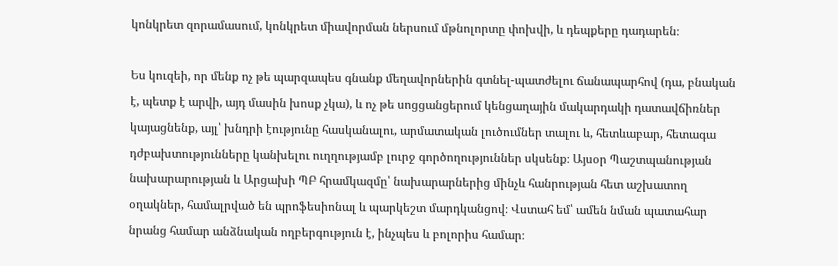կոնկրետ զորամասում, կոնկրետ միավորման ներսում մթնոլորտը փոխվի, և դեպքերը դադարեն։

Ես կուզեի, որ մենք ոչ թե պարզապես գնանք մեղավորներին գտնել-պատժելու ճանապարհով (դա, բնական է, պետք է արվի, այդ մասին խոսք չկա), և ոչ թե սոցցանցերում կենցաղային մակարդակի դատավճիռներ կայացնենք, այլ՝ խնդրի էությունը հասկանալու, արմատական լուծումներ տալու և, հետևաբար, հետագա դժբախտությունները կանխելու ուղղությամբ լուրջ գործողություններ սկսենք։ Այսօր Պաշտպանության նախարարության և Արցախի ՊԲ հրամկազմը՝ նախարարներից մինչև հանրության հետ աշխատող օղակներ, համալրված են պրոֆեսիոնալ և պարկեշտ մարդկանցով։ Վստահ եմ՝ ամեն նման պատահար նրանց համար անձնական ողբերգություն է, ինչպես և բոլորիս համար։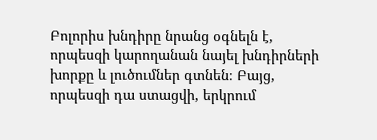Բոլորիս խնդիրը նրանց օգնելն է, որպեսզի կարողանան նայել խնդիրների խորքը և լուծումներ գտնեն։ Բայց, որպեսզի դա ստացվի, երկրում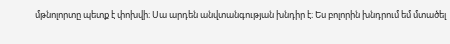մթնոլորտը պետք է փոխվի։ Սա արդեն անվտանգության խնդիր է։ Ես բոլորին խնդրում եմ մտածել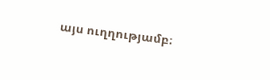այս ուղղությամբ։